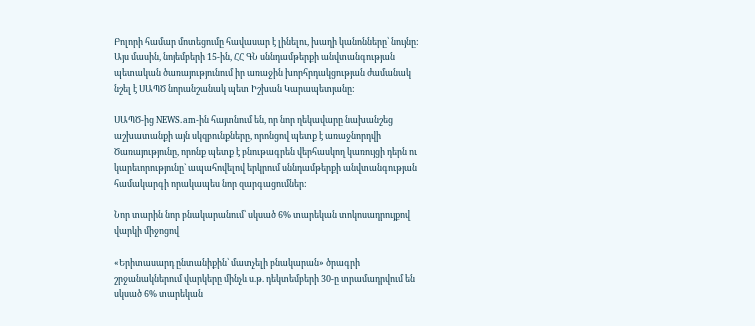Բոլորի համար մոտեցումը հավասար է լինելու, խաղի կանոնները՝ նույնը: Այս մասին, նոյեմբերի 15-ին, ՀՀ ԳՆ սննդամթերքի անվտանգության պետական ծառայությունում իր առաջին խորհրդակցության ժամանակ նշել է ՍԱՊԾ նորանշանակ պետ Իշխան Կարապետյանը:

ՍԱՊԾ-ից NEWS.am-ին հայտնում են, որ նոր ղեկավարը նախանշեց աշխատանքի այն սկզբունքները, որոնցով պետք է առաջնորդվի Ծառայությունը, որոնք պետք է բնութագրեն վերհասկող կառույցի դերն ու կարեւորությունը` ապահովելով երկրում սննդամթերքի անվտանգության համակարգի որակապես նոր զարգացումներ:

Նոր տարին նոր բնակարանում՝ սկսած 6% տարեկան տոկոսադրույքով վարկի միջոցով

«Երիտասարդ ընտանիքին՝ մատչելի բնակարան» ծրագրի շրջանակներում վարկերը մինչև ս.թ. դեկտեմբերի 30-ը տրամադրվում են սկսած 6% տարեկան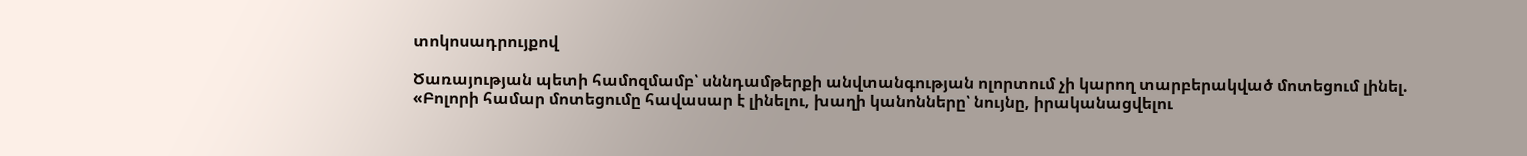տոկոսադրույքով

Ծառայության պետի համոզմամբ՝ սննդամթերքի անվտանգության ոլորտում չի կարող տարբերակված մոտեցում լինել. «Բոլորի համար մոտեցումը հավասար է լինելու, խաղի կանոնները՝ նույնը, իրականացվելու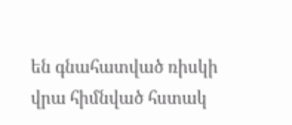են գնահատված ռիսկի վրա հիմնված հստակ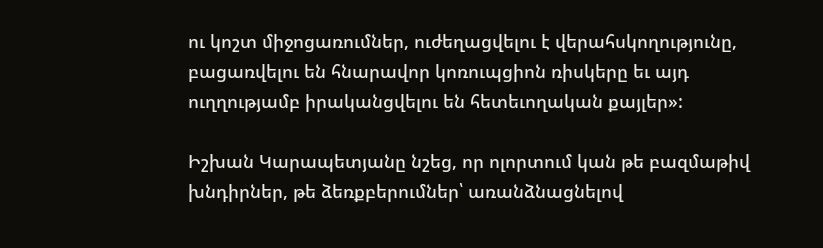ու կոշտ միջոցառումներ, ուժեղացվելու է վերահսկողությունը, բացառվելու են հնարավոր կոռուպցիոն ռիսկերը եւ այդ ուղղությամբ իրականցվելու են հետեւողական քայլեր»:

Իշխան Կարապետյանը նշեց, որ ոլորտում կան թե բազմաթիվ խնդիրներ, թե ձեռքբերումներ՝ առանձնացնելով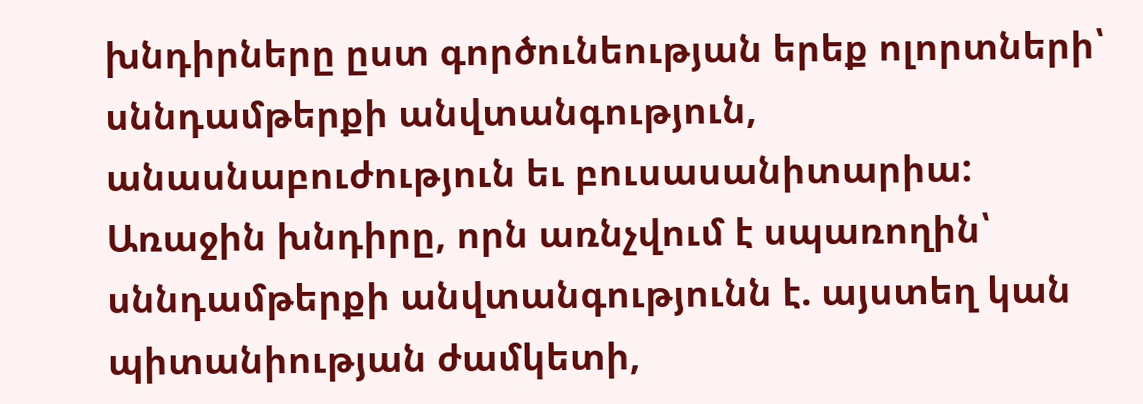խնդիրները ըստ գործունեության երեք ոլորտների՝ սննդամթերքի անվտանգություն, անասնաբուժություն եւ բուսասանիտարիա: Առաջին խնդիրը, որն առնչվում է սպառողին՝ սննդամթերքի անվտանգությունն է. այստեղ կան  պիտանիության ժամկետի,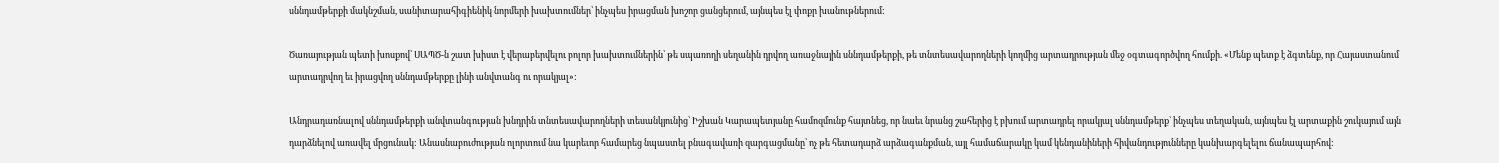սննդամթերքի մակնշման, սանիտարահիգիենիկ նորմերի խախտումներ՝ ինչպես իրացման խոշոր ցանցերում, այնպես էլ փոքր խանութներում:

Ծառայության պետի խոսքով՝ ՍԱՊԾ-ն շատ խիստ է վերաբերվելու բոլոր խախտումներին՝ թե սպառողի սեղանին դրվող առաջնային սննդամթերքի, թե տնտեսավարողների կողմից արտադրության մեջ օգտագործվող հումքի. «Մենք պետք է ձգտենք, որ Հայաստանում արտադրվող եւ իրացվող սննդամթերքը լինի անվտանգ ու որակյալ»:

Անդրադառնալով սննդամթերքի անվտանգության խնդրին տնտեսավարողների տեսանկյունից՝ Իշխան Կարապետյանը համոզմունք հայտնեց, որ նաեւ նրանց շահերից է բխում արտադրել որակյալ սննդամթերք` ինչպես տեղական, այնպես էլ արտաքին շուկայում այն դարձնելով առավել մրցունակ: Անասնաբուժության ոլորտում նա կարեւոր համարեց նպաստել բնագավառի զարգացմանը՝ ոչ թե հետադարձ արձագանքման, այլ համաճարակը կամ կենդանիների հիվանդությունները կանխարգելելու ճանապարհով: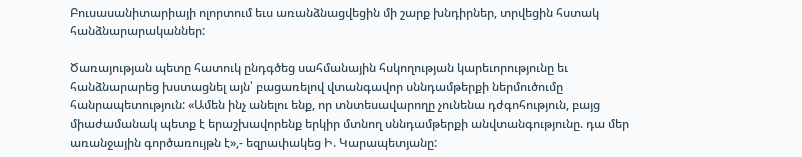Բուսասանիտարիայի ոլորտում եւս առանձնացվեցին մի շարք խնդիրներ, տրվեցին հստակ հանձնարարականներ:

Ծառայության պետը հատուկ ընդգծեց սահմանային հսկողության կարեւորությունը եւ հանձնարարեց խստացնել այն՝ բացառելով վտանգավոր սննդամթերքի ներմուծումը հանրապետություն: «Ամեն ինչ անելու ենք, որ տնտեսավարողը չունենա դժգոհություն, բայց միաժամանակ պետք է երաշխավորենք երկիր մտնող սննդամթերքի անվտանգությունը. դա մեր առանջային գործառույթն է»,- եզրափակեց Ի. Կարապետյանը: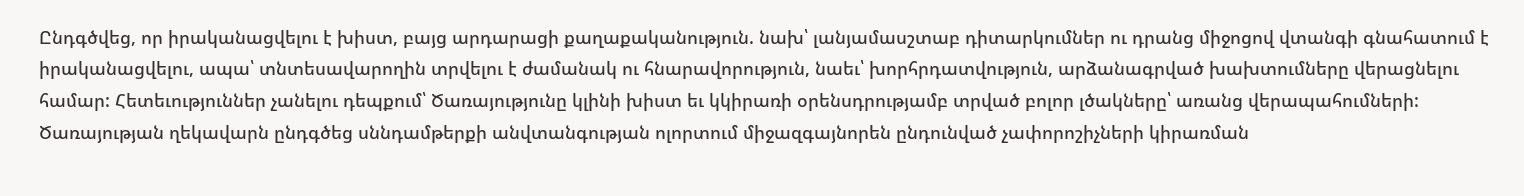Ընդգծվեց, որ իրականացվելու է խիստ, բայց արդարացի քաղաքականություն. նախ՝ լանյամասշտաբ դիտարկումներ ու դրանց միջոցով վտանգի գնահատում է իրականացվելու, ապա՝ տնտեսավարողին տրվելու է ժամանակ ու հնարավորություն, նաեւ՝ խորհրդատվություն, արձանագրված խախտումները վերացնելու համար: Հետեւություններ չանելու դեպքում՝ Ծառայությունը կլինի խիստ եւ կկիրառի օրենսդրությամբ տրված բոլոր լծակները՝ առանց վերապահումների: Ծառայության ղեկավարն ընդգծեց սննդամթերքի անվտանգության ոլորտում միջազգայնորեն ընդունված չափորոշիչների կիրառման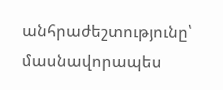անհրաժեշտությունը՝ մասնավորապես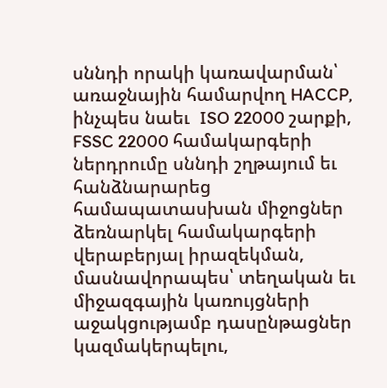սննդի որակի կառավարման՝ առաջնային համարվող HACCP, ինչպես նաեւ  ISO 22000 շարքի, FSSC 22000 համակարգերի ներդրումը սննդի շղթայում եւ հանձնարարեց համապատասխան միջոցներ ձեռնարկել համակարգերի վերաբերյալ իրազեկման, մասնավորապես՝ տեղական եւ միջազգային կառույցների աջակցությամբ դասընթացներ կազմակերպելու,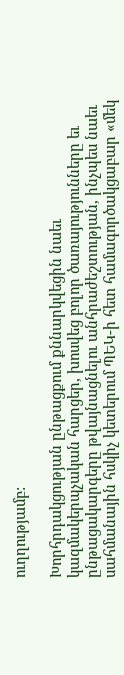ուղղությամբ:

Խորհրդակցության ընթացքում քննարկվեցին նաեւ կազմակերպչական հարցեր, խոսվեց բոլոր ծառայությունները եւ ընթացակարգերը թվայնացնելու անհրաժեշտության, ինչպես նաեւ սահմանային հսկիչ կետերում ՊԵԿ-ի հետ համագործակցաբար «մեկ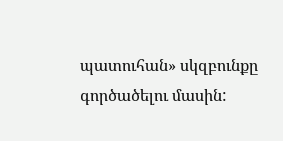պատուհան» սկզբունքը գործածելու մասին: